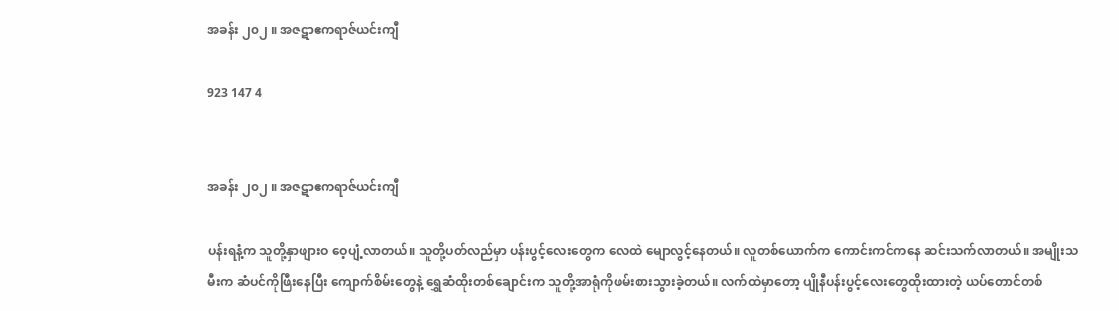အခန်း ၂၀၂ ။ အဇဋာဧကရာဇ်ယင်းကျီ

923 147 4


အခန်း ၂၀၂ ။ အဇဋာဧကရာဇ်ယင်းကျီ

ပန်းရနံ့က သူတို့နှာဖျားဝ ဝေ့ပျံ့လာတယ်။ သူတို့ပတ်လည်မှာ ပန်းပွင့်လေးတွေက လေထဲ မျောလွင့်နေတယ်။ လူတစ်ယောက်က ကောင်းကင်ကနေ ဆင်းသက်လာတယ်။ အမျိုးသမီးက ဆံပင်ကိုဖြီးနေပြီး ကျောက်စိမ်းတွေနဲ့ ရွှေဆံထိုးတစ်ချောင်းက သူတို့အာရုံကိုဖမ်းစားသွားခဲ့တယ်။ လက်ထဲမှာတော့ ပျိုနီပန်းပွင့်လေးတွေထိုးထားတဲ့ ယပ်တောင်တစ်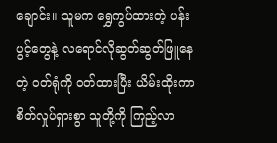ချောင်း။ သူမက ရွှေကွပ်ထားတဲ့ ပန်းပွင့်တွေနဲ့ လရောင်လိုဆွတ်ဆွတ်ဖြူနေတဲ့ ဝတ်ရုံကို ဝတ်ထားပြီး ယိမ်းထိုးကာ စိတ်လှုပ်ရှားစွာ သူတို့ကို ကြည့်လာ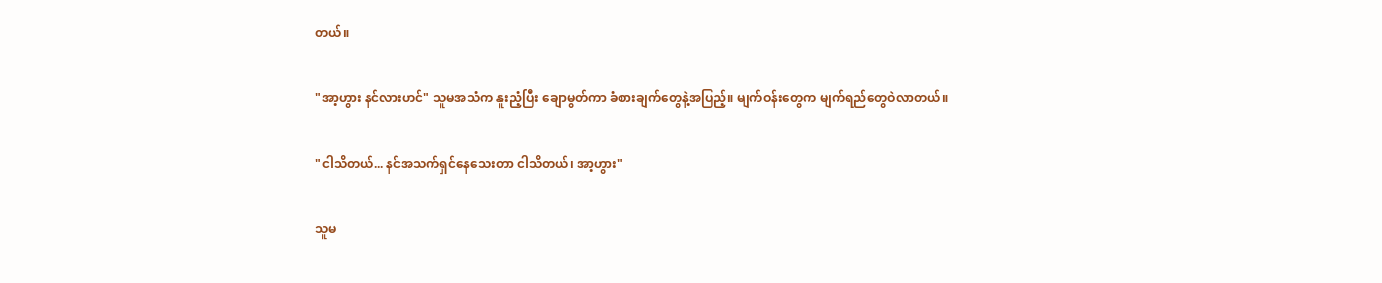တယ်။

"အာ့ဟွား နင်လားဟင်" သူမအသံက နူးညံ့ပြီး ချောမွတ်ကာ ခံစားချက်တွေနဲ့အပြည့်။ မျက်ဝန်းတွေက မျက်ရည်တွေဝဲလာတယ်။

"ငါသိတယ်... နင်အသက်ရှင်နေသေးတာ ငါသိတယ်၊ အာ့ဟွား"

သူမ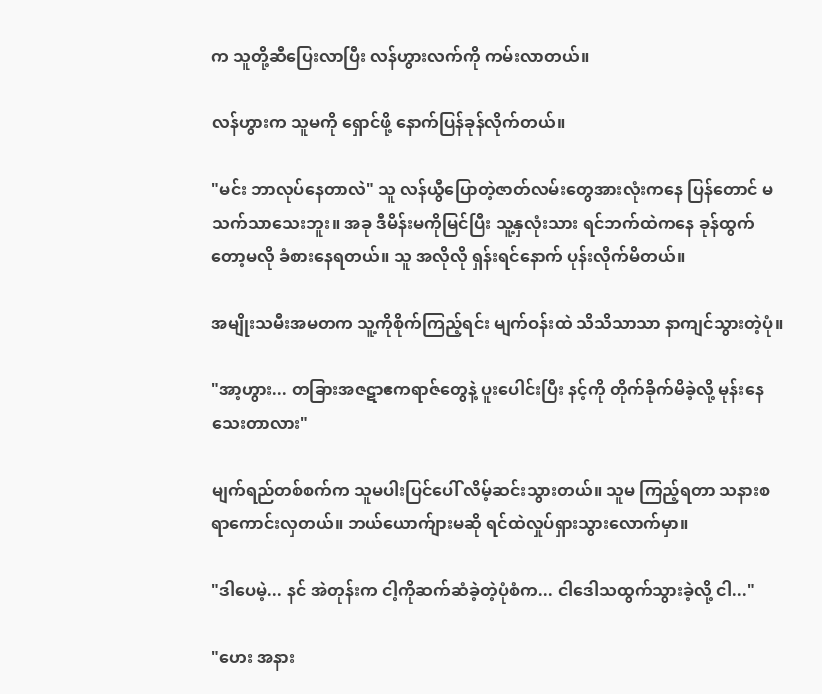က သူတို့ဆီပြေးလာပြီး လန်ဟွားလက်ကို ကမ်းလာတယ်။

လန်ဟွားက သူမကို ရှောင်ဖို့ နောက်ပြန်ခုန်လိုက်တယ်။

"မင်း ဘာလုပ်နေတာလဲ" သူ လန်ယွီပြောတဲ့ဇာတ်လမ်းတွေအားလုံးကနေ ပြန်တောင် မသက်သာသေးဘူး။ အခု ဒီမိန်းမကိုမြင်ပြီး သူ့နှလုံးသား ရင်ဘက်ထဲကနေ ခုန်ထွက်တော့မလို ခံစားနေရတယ်။ သူ အလိုလို ရှန်းရင်နောက် ပုန်းလိုက်မိတယ်။

အမျိုးသမီးအမတက သူ့ကိုစိုက်ကြည့်ရင်း မျက်ဝန်းထဲ သိသိသာသာ နာကျင်သွားတဲ့ပုံ။

"အာ့ဟွား... တခြားအဇဋာဧကရာဇ်တွေနဲ့ ပူးပေါင်းပြီး နင့်ကို တိုက်ခိုက်မိခဲ့လို့ မုန်းနေသေးတာလား"

မျက်ရည်တစ်စက်က သူမပါးပြင်ပေါ် လိမ့်ဆင်းသွားတယ်။ သူမ ကြည့်ရတာ သနားစရာကောင်းလှတယ်။ ဘယ်ယောက်ျားမဆို ရင်ထဲလှုပ်ရှားသွားလောက်မှာ။

"ဒါပေမဲ့... နင် အဲတုန်းက ငါ့ကိုဆက်ဆံခဲ့တဲ့ပုံစံက... ငါဒေါသထွက်သွားခဲ့လို့ ငါ..."

"ဟေး အနား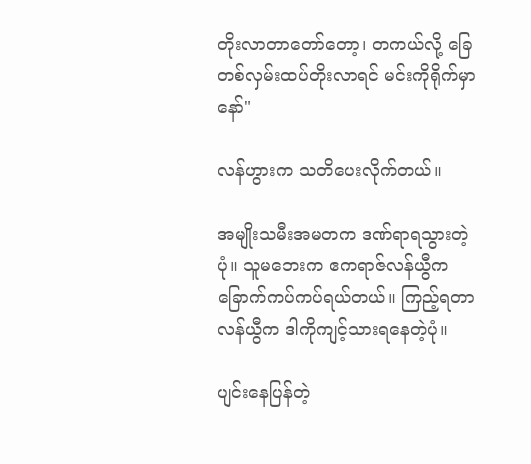တိုးလာ‌တာတော်တော့၊ တကယ်လို့ ခြေတစ်လှမ်းထပ်တိုးလာရင် မင်းကိုရိုက်မှာနော်"

လန်ဟွားက သတိပေးလိုက်တယ်။

အမျိုးသမီးအမတက ဒဏ်ရာရသွားတဲ့ပုံ။ သူမဘေးက ဧကရာဇ်လန်ယွီက ခြောက်ကပ်ကပ်ရယ်တယ်။ ကြည့်ရတာ လန်ယွီက ဒါကိုကျင့်သားရနေတဲ့ပုံ။

ပျင်းနေပြန်တဲ့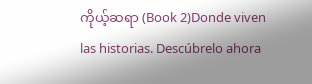ကိုယ့်ဆရာ (Book 2)Donde viven las historias. Descúbrelo ahora